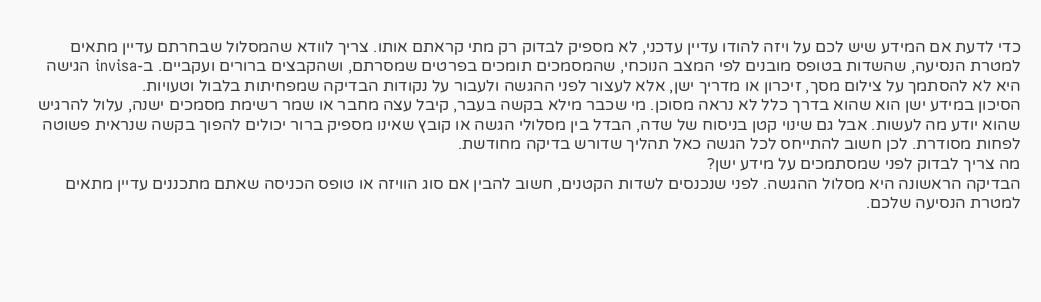כדי לדעת אם המידע שיש לכם על ויזה להודו עדיין עדכני, לא מספיק לבדוק רק מתי קראתם אותו. צריך לוודא שהמסלול שבחרתם עדיין מתאים למטרת הנסיעה, שהשדות בטופס מובנים לפי המצב הנוכחי, שהמסמכים תומכים בפרטים שמסרתם, ושהקבצים ברורים ועקביים. ב-invisa הגישה היא לא להסתמך על צילום מסך, זיכרון או מדריך ישן, אלא לעצור לפני ההגשה ולעבור על נקודות הבדיקה שמפחיתות בלבול וטעויות.
הסיכון במידע ישן הוא שהוא בדרך כלל לא נראה מסוכן. מי שכבר מילא בקשה בעבר, קיבל עצה מחבר או שמר רשימת מסמכים ישנה, עלול להרגיש שהוא יודע מה לעשות. אבל גם שינוי קטן בניסוח של שדה, הבדל בין מסלולי הגשה או קובץ שאינו מספיק ברור יכולים להפוך בקשה שנראית פשוטה לפחות מסודרת. לכן חשוב להתייחס לכל הגשה כאל תהליך שדורש בדיקה מחודשת.
מה צריך לבדוק לפני שמסתמכים על מידע ישן?
הבדיקה הראשונה היא מסלול ההגשה. לפני שנכנסים לשדות הקטנים, חשוב להבין אם סוג הוויזה או טופס הכניסה שאתם מתכננים עדיין מתאים למטרת הנסיעה שלכם.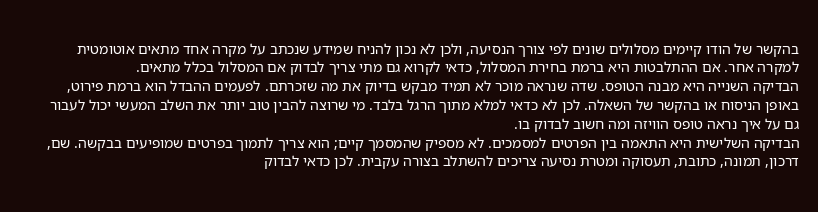בהקשר של הודו קיימים מסלולים שונים לפי צורך הנסיעה, ולכן לא נכון להניח שמידע שנכתב על מקרה אחד מתאים אוטומטית למקרה אחר. אם ההתלבטות היא ברמת בחירת המסלול, כדאי לקרוא גם מתי צריך לבדוק אם המסלול בכלל מתאים.
הבדיקה השנייה היא מבנה הטופס. שדה שנראה מוכר לא תמיד מבקש בדיוק את מה שזכרתם. לפעמים ההבדל הוא ברמת פירוט, באופן הניסוח או בהקשר של השאלה. לכן לא כדאי למלא מתוך הרגל בלבד. מי שרוצה להבין טוב יותר את השלב המעשי יכול לעבור גם על איך נראה טופס הוויזה ומה חשוב לבדוק בו.
הבדיקה השלישית היא התאמה בין הפרטים למסמכים. לא מספיק שהמסמך קיים; הוא צריך לתמוך בפרטים שמופיעים בבקשה. שם, דרכון, תמונה, כתובת, תעסוקה ומטרת נסיעה צריכים להשתלב בצורה עקבית. לכן כדאי לבדוק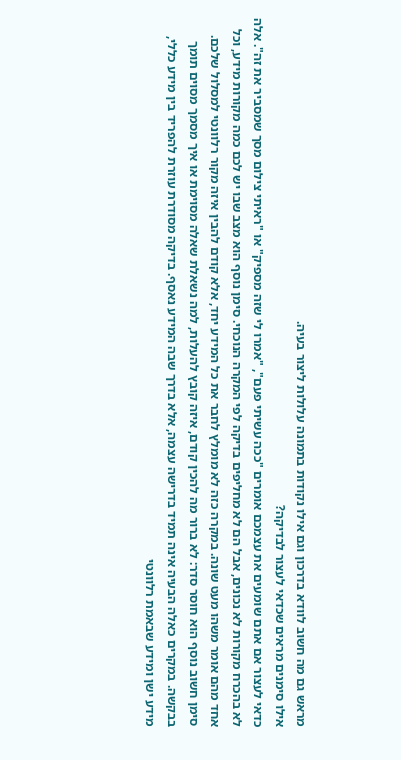מראש גם מה חשוב לוודא בדרכון וגם אילו נקודות בתמונה עלולות ליצור בעיה.
אילו סימנים מראים שכדאי לעצור לבדיקה?
כדאי לעצור אם אתם שומעים את עצמכם אומרים "ככה עשיתי פעם", "אמרו לי שזה מספיק" או "ראיתי צילום מסך שמסביר את זה". אלה לא בהכרח מקורות לא נכונים, אבל הם לא מחליפים בדיקה לפי המקרה הנוכחי. סימן נוסף הוא מצב שבו יש לכם כמה מקורות מידע, וכל אחד מהם אומר משהו מעט שונה. במקרה כזה לא מומלץ לחבר את כל המידע יחד, אלא קודם להבין איזה מקור רלוונטי למסלול שלכם.
סימן חשוב נוסף הוא חוסר סדר: לא ברור מה להכין קודם, איזה קובץ להעלות, למה נשאלת שאלה מסוימת או איך מסמך מסוים תומך בבקשה. במקרים כאלה הבעיה אינה תמיד בדרישה עצמה, אלא בדרך שבה המידע נאסף. בדיקה מסודרת עוזרת להפריד בין מידע כללי, מידע ישן ומידע שבאמת רלוונטי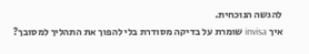להגשה הנוכחית.
איך invisa שומרת על בדיקה מסודרת בלי להפוך את התהליך למסובך?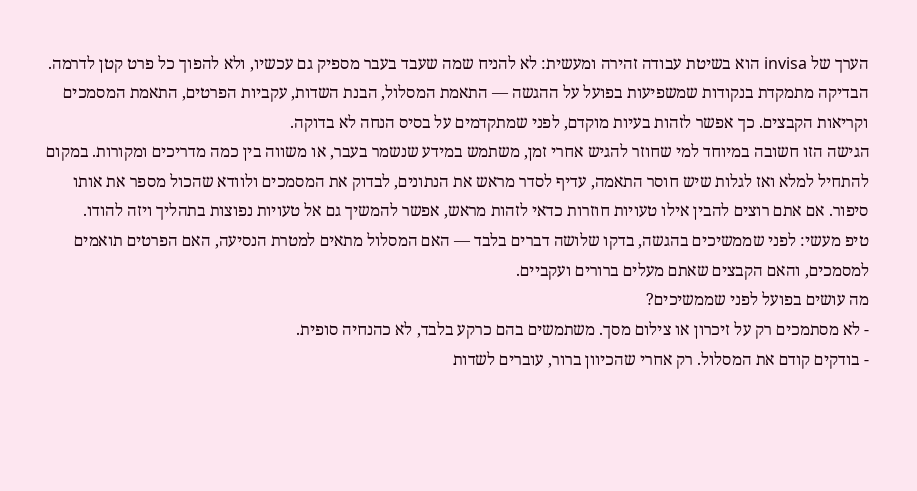הערך של invisa הוא בשיטת עבודה זהירה ומעשית: לא להניח שמה שעבד בעבר מספיק גם עכשיו, ולא להפוך כל פרט קטן לדרמה. הבדיקה מתמקדת בנקודות שמשפיעות בפועל על ההגשה — התאמת המסלול, הבנת השדות, עקביות הפרטים, התאמת המסמכים וקריאות הקבצים. כך אפשר לזהות בעיות מוקדם, לפני שמתקדמים על בסיס הנחה לא בדוקה.
הגישה הזו חשובה במיוחד למי שחוזר להגיש אחרי זמן, משתמש במידע שנשמר בעבר, או משווה בין כמה מדריכים ומקורות. במקום להתחיל למלא ואז לגלות שיש חוסר התאמה, עדיף לסדר מראש את הנתונים, לבדוק את המסמכים ולוודא שהכול מספר את אותו סיפור. אם אתם רוצים להבין אילו טעויות חוזרות כדאי לזהות מראש, אפשר להמשיך גם אל טעויות נפוצות בתהליך ויזה להודו.
טיפ מעשי: לפני שממשיכים בהגשה, בדקו שלושה דברים בלבד — האם המסלול מתאים למטרת הנסיעה, האם הפרטים תואמים למסמכים, והאם הקבצים שאתם מעלים ברורים ועקביים.
מה עושים בפועל לפני שממשיכים?
- לא מסתמכים רק על זיכרון או צילום מסך. משתמשים בהם כרקע בלבד, לא כהנחיה סופית.
- בודקים קודם את המסלול. רק אחרי שהכיוון ברור, עוברים לשדות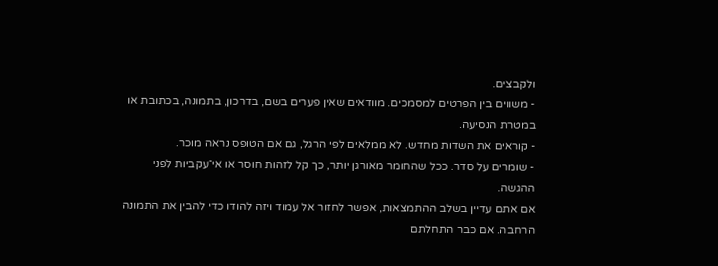ולקבצים.
- משווים בין הפרטים למסמכים. מוודאים שאין פערים בשם, בדרכון, בתמונה, בכתובת או במטרת הנסיעה.
- קוראים את השדות מחדש. לא ממלאים לפי הרגל, גם אם הטופס נראה מוכר.
- שומרים על סדר. ככל שהחומר מאורגן יותר, כך קל לזהות חוסר או אי־עקביות לפני ההגשה.
אם אתם עדיין בשלב ההתמצאות, אפשר לחזור אל עמוד ויזה להודו כדי להבין את התמונה הרחבה. אם כבר התחלתם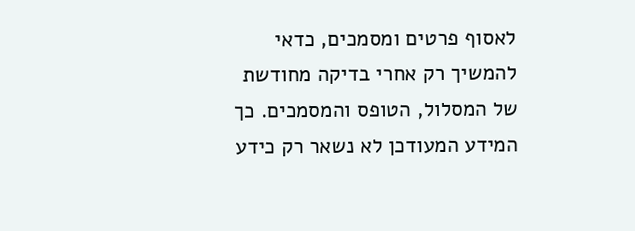לאסוף פרטים ומסמכים, כדאי להמשיך רק אחרי בדיקה מחודשת של המסלול, הטופס והמסמכים. כך המידע המעודכן לא נשאר רק כידע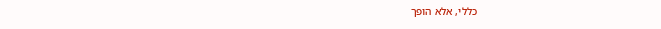כללי, אלא הופך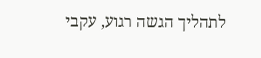לתהליך הגשה רגוע, עקבי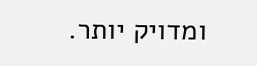ומדויק יותר.